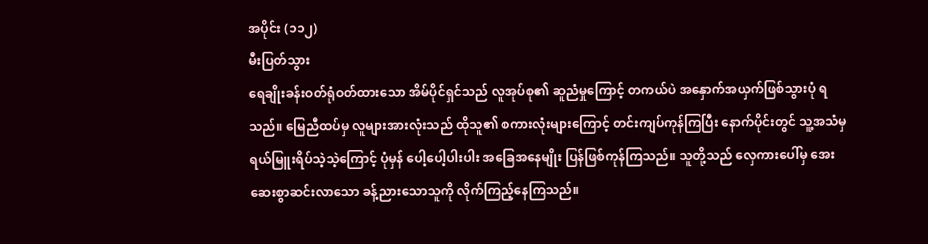အပိုင်း (၁၁၂)
မီးပြတ်သွား
ရေချိုးခန်းဝတ်ရုံဝတ်ထားသော အိမ်ပိုင်ရှင်သည် လူအုပ်စု၏ ဆူညံမှုကြောင့် တကယ်ပဲ အနှောက်အယှက်ဖြစ်သွားပုံ ရသည်။ မြေညီထပ်မှ လူများအားလုံးသည် ထိုသူ၏ စကားလုံးများကြောင့် တင်းကျပ်ကုန်ကြပြီး နောက်ပိုင်းတွင် သူ့အသံမှ ရယ်မြူးရိပ်သဲ့သဲ့ကြောင့် ပုံမှန် ပေါ့ပေါ့ပါးပါး အခြေအနေမျိုး ပြန်ဖြစ်ကုန်ကြသည်။ သူတို့သည် လှေကားပေါ်မှ အေးဆေးစွာဆင်းလာသော ခန့်ညားသောသူကို လိုက်ကြည့်နေကြသည်။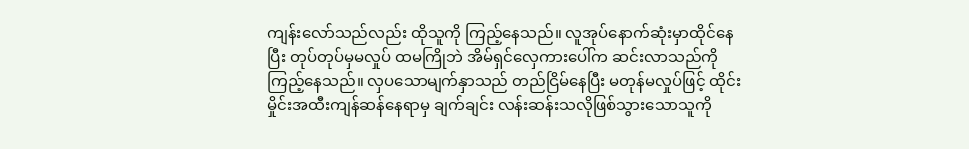ကျန်းလော်သည်လည်း ထိုသူကို ကြည့်နေသည်။ လူအုပ်နောက်ဆုံးမှာထိုင်နေပြီး တုပ်တုပ်မှမလှုပ် ထမကြိုဘဲ အိမ်ရှင်လှေကားပေါ်က ဆင်းလာသည်ကို ကြည့်နေသည်။ လှပသောမျက်နှာသည် တည်ငြိမ်နေပြီး မတုန်မလှုပ်ဖြင့် ထိုင်းမှိုင်းအထီးကျန်ဆန်နေရာမှ ချက်ချင်း လန်းဆန်းသလိုဖြစ်သွားသောသူကို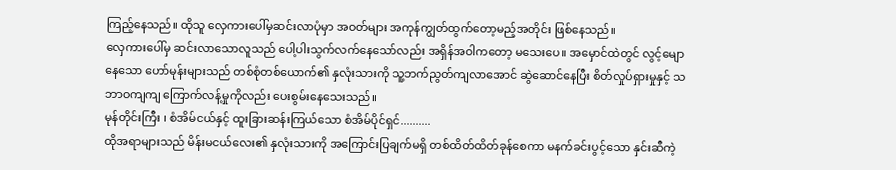ကြည့်နေသည်။ ထိုသူ လှေကားပေါ်မှဆင်းလာပုံမှာ အဝတ်များ အကုန်ကျွတ်ထွက်တော့မည့်အတိုင်း ဖြစ်နေသည်။
လှေကားပေါ်မှ ဆင်းလာသောလူသည် ပေါ့ပါးသွက်လက်နေသော်လည်း အရှိန်အဝါကတော့ မသေးပေ။ အမှောင်ထဲတွင် လွင့်မျောနေသော ဟော်မုန်းများသည် တစ်စုံတစ်ယောက်၏ နှလုံးသားကို သူ့ဘက်ညွတ်ကျလာအောင် ဆွဲဆောင်နေပြီး စိတ်လှုပ်ရှားမှုနှင့် သဘာဝကျကျ ကြောက်လန့်မှုကိုလည်း ပေးစွမ်းနေသေးသည်။
မုန်တိုင်းကြီး ၊ စံအိမ်ငယ်နှင့် ထူးခြားဆန်းကြယ်သော စံအိမ်ပိုင်ရှင်..........
ထိုအရာများသည် မိန်းမငယ်လေး၏ နှလုံးသားကို အကြောင်းပြချက်မရှိ တစ်ထိတ်ထိတ်ခုန်စေကာ မနက်ခင်းပွင့်သော နှင်းဆီကဲ့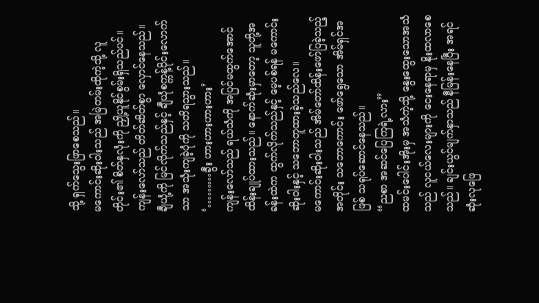သို့ ရှက်သွေးဖြာစေသည်။
မကောင်းဆိုးဝါးသည် အမြဲတမ်းထိုကဲ့သို့ လူတိုင်း၏ စိတ်နှလုံးကို ညှို့ယူနိုင်စွမ်းရှိသည်ပင်။
ကျန်းလော်သည် တိတ်ဆိတ်စွာ လှောင်နေသည်။
ချီယုံ့ကို မြင်လိုက်သည်နှင့် ချီယုံစက္ကန့်ပိုင်းလောက်သာ အသုံးကျခဲ့ပုံကို သတိရသွားသည်။
‘………ခွီး ဟားဟားဟားဟား’
ကျန်းလော်သည် ရယ်သံကို အပြင်မထွက်အောင် ထိန်းချုပ်ထားသည်။ နောက်ဆုံးမှာတော့ သူတို့အခန်းထဲက ထွက်လိုက်သည်နှင့် မေ့ပစ်ရန် မကောင်းဆိုးဝါးနှင့် သဘောတူထားခဲ့သည်လေ။
မကောင်းဆိုးဝါးသည် အိမ်တော်ထိန်းဖော်ပြခဲ့သည့်အတိုင်း သဘောကောင်း ဖော်ရွေသော အိမ်ရှင်အဖြစ် သရုပ်ဆောင်နေသည်။
“ညစာ အဆင်ပြေကြရဲ့လား”
ထမင်းပေါင်းအိုးမှ အသံကဲ့သို့ နွေးထွေးသောအသံသည် လူငယ်လေးများကို ငေးနေရာမှ နိုးထလာစေသည်။ ချင်းယွင်မျက်နှာသည် နီမြန်းနေပြီး အရင်ဆုံးလုဖြေ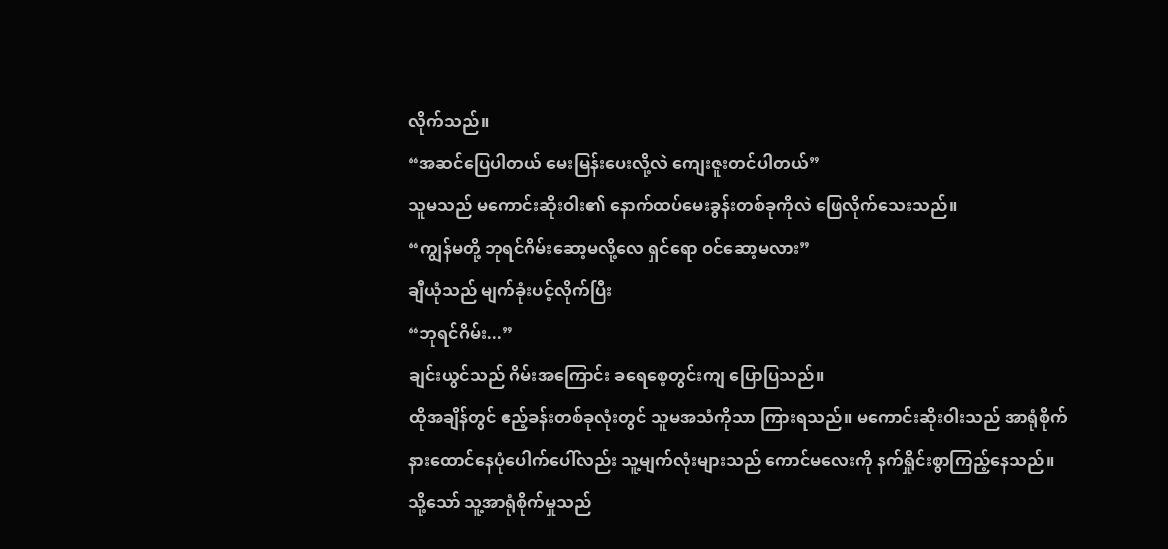လိုက်သည်။
“အဆင်ပြေပါတယ် မေးမြန်းပေးလို့လဲ ကျေးဇူးတင်ပါတယ်”
သူမသည် မကောင်းဆိုးဝါး၏ နောက်ထပ်မေးခွန်းတစ်ခုကိုလဲ ဖြေလိုက်သေးသည်။
“ကျွန်မတို့ ဘုရင်ဂိမ်းဆော့မလို့လေ ရှင်ရော ဝင်ဆော့မလား”
ချီယုံသည် မျက်ခုံးပင့်လိုက်ပြီး
“ဘုရင်ဂိမ်း...”
ချင်းယွင်သည် ဂိမ်းအကြောင်း ခရေစေ့တွင်းကျ ပြောပြသည်။
ထိုအချိန်တွင် ဧည့်ခန်းတစ်ခုလုံးတွင် သူမအသံကိုသာ ကြားရသည်။ မကောင်းဆိုးဝါးသည် အာရုံစိုက်နားထောင်နေပုံပေါက်ပေါ်လည်း သူ့မျက်လုံးများသည် ကောင်မလေးကို နက်ရှိုင်းစွာကြည့်နေသည်။ သို့သော် သူ့အာရုံစိုက်မှုသည်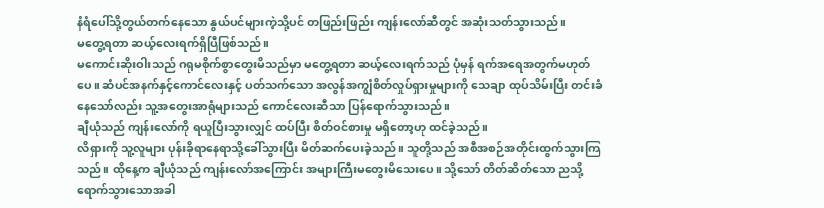နံရံပေါ်သို့တွယ်တက်နေသော နွယ်ပင်များကဲ့သို့ပင် တဖြည်းဖြည်း ကျန်းလော်ဆီတွင် အဆုံးသတ်သွားသည်။
မတွေ့ရတာ ဆယ့်လေးရက်ရှိပြီဖြစ်သည်။
မကောင်းဆိုးဝါးသည် ဂရုမစိုက်စွာတွေးမိသည်မှာ မတွေ့ရတာ ဆယ့်လေးရက်သည် ပုံမှန် ရက်အရေအတွက်မဟုတ်ပေ။ ဆံပင်အနက်နှင့်ကောင်လေးနှင့် ပတ်သက်သော အလွန်အကျွံစိတ်လှုပ်ရှားမှုများကို သေချာ ထုပ်သိမ်းပြီး တင်းခံနေသော်လည်း သူ့အတွေးအာရုံများသည် ကောင်လေးဆီသာ ပြန်ရောက်သွားသည်။
ချီယုံသည် ကျန်းလော်ကို ရယူပြီးသွားလျှင် ထပ်ပြီး စိတ်ဝင်စားမှု မရှိတော့ဟု ထင်ခဲ့သည်။
လိရှားကို သူ့လူများ ပုန်းခိုရာနေရာသို့ခေါ်သွားပြီး မိတ်ဆက်ပေးခဲ့သည်။ သူတို့သည် အစီအစဉ်အတိုင်းထွက်သွားကြသည်။ ထိုနေ့က ချီယုံသည် ကျန်းလော်အကြောင်း အများကြီးမတွေးမိသေးပေ။ သို့သော် တိတ်ဆိတ်သော ညသို့ရောက်သွားသောအခါ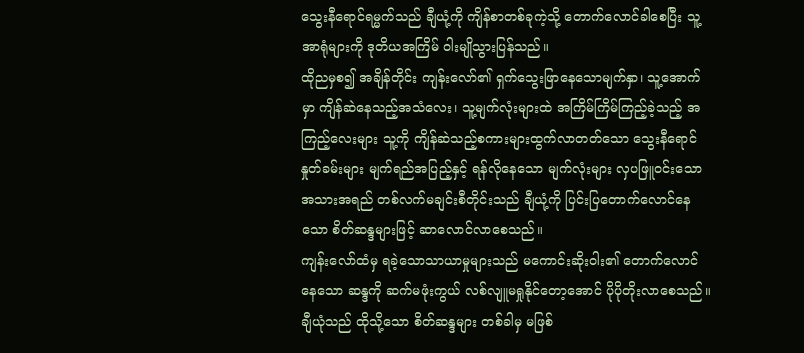သွေးနီရောင်ရမ္မက်သည် ချီယုံ့ကို ကျိန်စာတစ်ခုကဲ့သို့ တောက်လောင်ခါစေပြီး သူ့အာရုံများကို ဒုတိယအကြိမ် ဝါးမျိုသွားပြန်သည်။
ထိုညမှစ၍ အချိန်တိုင်း ကျန်းလော်၏ ရှက်သွေးဖြာနေသောမျက်နှာ၊ သူ့အောက်မှာ ကျိန်ဆဲနေသည့်အသံလေး၊ သူ့မျက်လုံးများထဲ အကြိမ်ကြိမ်ကြည့်ခဲ့သည့် အကြည့်လေးများ သူ့ကို ကျိန်ဆဲသည့်စကားများထွက်လာတတ်သော သွေးနီရောင် နှုတ်ခမ်းများ မျက်ရည်အပြည့်နှင့် ရန်လိုနေသော မျက်လုံးများ လှပဖြူဝင်းသော အသားအရည် တစ်လက်မချင်းစီတိုင်းသည် ချီယုံ့ကို ပြင်းပြတောက်လောင်နေသော စိတ်ဆန္ဒများဖြင့် ဆာလောင်လာစေသည်။
ကျန်းလော်ထံမှ ရခဲ့သောသာယာမှုများသည် မကောင်းဆိုးဝါး၏ တောက်လောင်နေသော ဆန္ဒကို ဆက်မဖုံးကွယ် လစ်လျူမရှုနိုင်တော့အောင် ပိုပိုတိုးလာစေသည်။ ချီယုံသည် ထိုသို့သော စိတ်ဆန္ဒများ တစ်ခါမှ မဖြစ်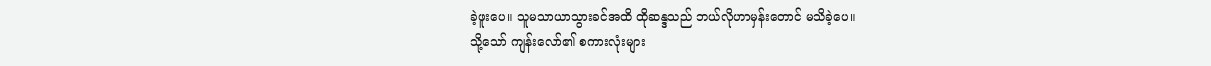ခဲ့ဖူးပေ။ သူမသာယာသွားခင်အထိ ထိုဆန္ဒသည် ဘယ်လိုဟာမှန်းတောင် မသိခဲ့ပေ။
သို့သော် ကျန်းလော်၏ စကားလုံးများ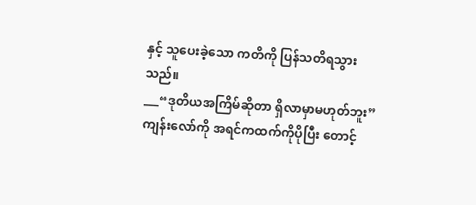နှင့် သူပေးခဲ့သော ကတိကို ပြန်သတိရသွားသည်။
___“ဒုတိယအကြိမ်ဆိုတာ ရှိလာမှာမဟုတ်ဘူး”
ကျန်းလော်ကို အရင်ကထက်ကိုပိုပြီး တောင့်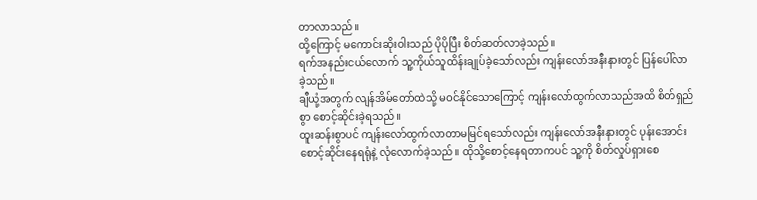တာလာသည်။
ထို့ကြောင့် မကောင်းဆိုးဝါးသည် ပိုပိုပြီး စိတ်ဆတ်လာခဲ့သည်။
ရက်အနည်းငယ်လောက် သူ့ကိုယ်သူထိန်းချုပ်ခဲ့သော်လည်း ကျန်းလော်အနီးနားတွင် ပြန်ပေါ်လာခဲ့သည်။
ချီယုံ့အတွက် လျန်အိမ်တော်ထဲသို့ မဝင်နိုင်သောကြောင့် ကျန်းလော်ထွက်လာသည်အထိ စိတ်ရှည်စွာ စောင့်ဆိုင်းခဲ့ရသည်။
ထူးဆန်းစွာပင် ကျန်းလော်ထွက်လာတာမမြင်ရသော်လည်း ကျန်းလော်အနီးနားတွင် ပုန်းအောင်း စောင့်ဆိုင်းနေရရုံနဲ့ လုံလောက်ခဲ့သည်။ ထိုသို့စောင့်နေရတာကပင် သူ့ကို စိတ်လှုပ်ရှားစေ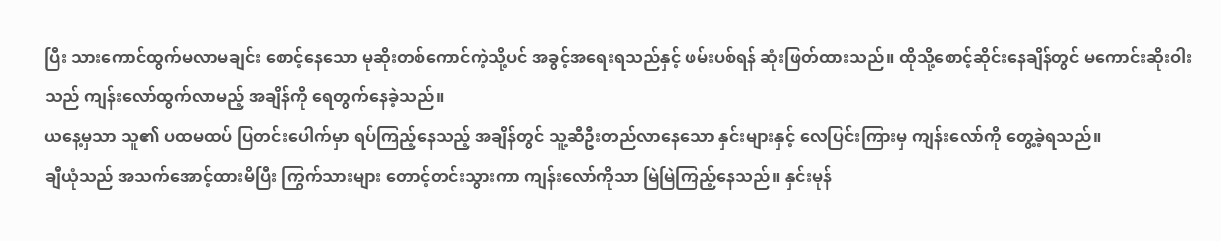ပြီး သားကောင်ထွက်မလာမချင်း စောင့်နေသော မုဆိုးတစ်ကောင်ကဲ့သို့ပင် အခွင့်အရေးရသည်နှင့် ဖမ်းပစ်ရန် ဆုံးဖြတ်ထားသည်။ ထိုသို့စောင့်ဆိုင်းနေချိန်တွင် မကောင်းဆိုးဝါးသည် ကျန်းလော်ထွက်လာမည့် အချိန်ကို ရေတွက်နေခဲ့သည်။
ယနေ့မှသာ သူ၏ ပထမထပ် ပြတင်းပေါက်မှာ ရပ်ကြည့်နေသည့် အချိန်တွင် သူ့ဆီဦးတည်လာနေသော နှင်းများနှင့် လေပြင်းကြားမှ ကျန်းလော်ကို တွေ့ခဲ့ရသည်။
ချီယုံသည် အသက်အောင့်ထားမိပြီး ကြွက်သားများ တောင့်တင်းသွားကာ ကျန်းလော်ကိုသာ မြဲမြဲကြည့်နေသည်။ နှင်းမုန်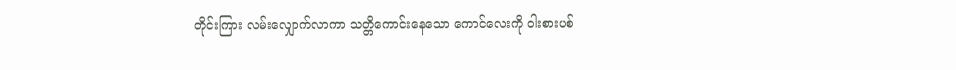တိုင်းကြား လမ်းလျှောက်လာကာ သတ္တိကောင်းနေသော ကောင်လေးကို ဝါးစားပစ်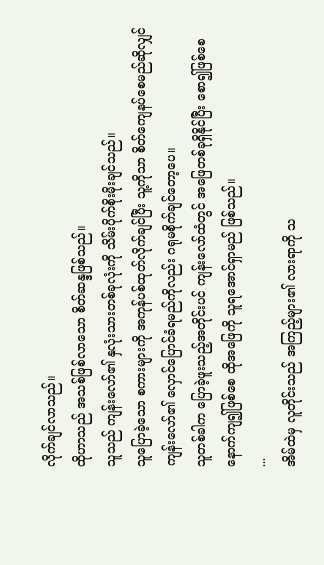လိုက်ချင်လာသည်။
ထိုဟာသည် အသစ်ဖြစ်လာသော စိတ်ဆန္ဒဖြစ်သည်။
သူသည် ကျန်းလော်၏ နှလုံးသားတစ်ခုလုံးကို သိမ်းပိုက်စိုးမိုးချင်သည်။
သူပြောခဲ့သော စကားများကို အကုန်ပစ်ထုတ်လိုက်ချင်ပြီး သူ့ကိုသာ စိတ်ကျေနပ်စေမည်ဆိုလျှင် ကျန်းလော်၏ လှောင်ပြောင်ခံရမည်ကိုလည်း ဂရုမစိုက်ချင်တော့ပေ။
သူတစ်ခါက ပြောခဲ့ဖူးသည့်အတိုင်းပင် ကျန်းလော်ထံတွင် အဖြေတစ်ခုရှိနိုင်ပြီး စော၍ဖြစ်စေ နောက်ကျ၍ဖြစ်စေ ထိုအဖြေကို သူရအောင်ရှာမည် ဖြစ်သည်။
...
အိမ်ထဲမှ လူတိုင်းသည် အကြည့်များ၏ လားရာကို သ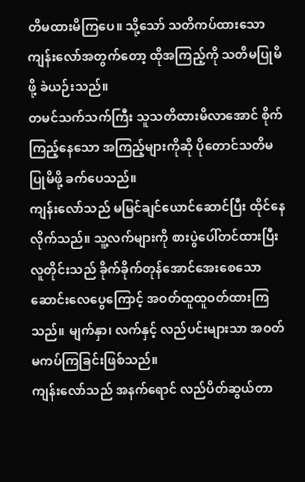တိမထားမိကြပေ။ သို့သော် သတိကပ်ထားသော ကျန်းလော်အတွက်တော့ ထိုအကြည့်ကို သတိမပြုမိဖို့ ခဲယဉ်းသည်။
တမင်သက်သက်ကြီး သူသတိထားမိလာအောင် စိုက်ကြည့်နေသော အကြည့်များကိုဆို ပိုတောင်သတိမပြုမိဖို့ ခက်ပေသည်။
ကျန်းလော်သည် မမြင်ချင်ယောင်ဆောင်ပြီး ထိုင်နေလိုက်သည်။ သူ့လက်များကို စားပွဲပေါ်တင်ထားပြီး လူတိုင်းသည် ခိုက်ခိုက်တုန်အောင်အေးစေသော ဆောင်းလေပွေကြောင့် အဝတ်ထူထူဝတ်ထားကြသည်။ မျက်နှာ၊ လက်နှင့် လည်ပင်းများသာ အဝတ်မကပ်ကြခြင်းဖြစ်သည်။
ကျန်းလော်သည် အနက်ရောင် လည်ပိတ်ဆွယ်တာ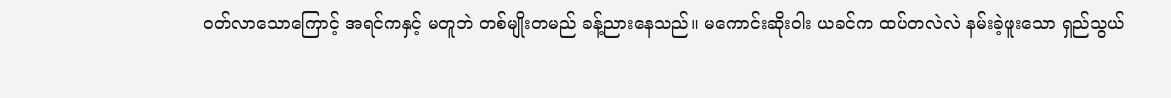ဝတ်လာသောကြောင့် အရင်ကနှင့် မတူဘဲ တစ်မျိုးတမည် ခန့်ညားနေသည်။ မကောင်းဆိုးဝါး ယခင်က ထပ်တလဲလဲ နမ်းခဲ့ဖူးသော ရှည်သွယ်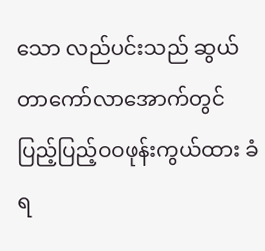သော လည်ပင်းသည် ဆွယ်တာကော်လာအောက်တွင် ပြည့်ပြည့်ဝဝဖုန်းကွယ်ထား ခံရ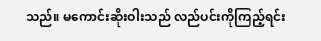သည်။ မကောင်းဆိုးဝါးသည် လည်ပင်းကိုကြည့်ရင်း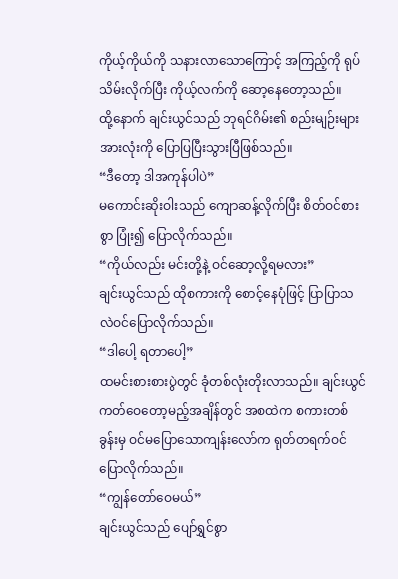ကိုယ့်ကိုယ်ကို သနားလာသောကြောင့် အကြည့်ကို ရုပ်သိမ်းလိုက်ပြီး ကိုယ့်လက်ကို ဆော့နေတော့သည်။
ထို့နောက် ချင်းယွင်သည် ဘုရင်ဂိမ်း၏ စည်းမျဉ်းများအားလုံးကို ပြောပြပြီးသွားပြီဖြစ်သည်။
“ဒီတော့ ဒါအကုန်ပါပဲ”
မကောင်းဆိုးဝါးသည် ကျောဆန့်လိုက်ပြီး စိတ်ဝင်စားစွာ ပြုံး၍ ပြောလိုက်သည်။
“ကိုယ်လည်း မင်းတို့နဲ့ ဝင်ဆော့လို့ရမလား”
ချင်းယွင်သည် ထိုစကားကို စောင့်နေပုံဖြင့် ပြာပြာသလဲဝင်ပြောလိုက်သည်။
“ဒါပေါ့ ရတာပေါ့”
ထမင်းစားစားပွဲတွင် ခုံတစ်လုံးတိုးလာသည်။ ချင်းယွင်ကတ်ဝေတော့မည့်အချိန်တွင် အစထဲက စကားတစ်ခွန်းမှ ဝင်မပြောသောကျန်းလော်က ရုတ်တရက်ဝင်ပြောလိုက်သည်။
“ကျွန်တော်ဝေမယ်”
ချင်းယွင်သည် ပျော်ရွှင်စွာ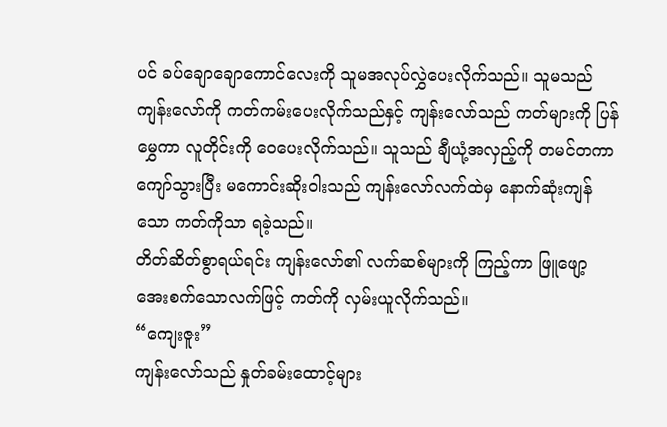ပင် ခပ်ချောချောကောင်လေးကို သူမအလုပ်လွှဲပေးလိုက်သည်။ သူမသည် ကျန်းလော်ကို ကတ်ကမ်းပေးလိုက်သည်နှင့် ကျန်းလော်သည် ကတ်များကို ပြန်မွှေကာ လူတိုင်းကို ဝေပေးလိုက်သည်။ သူသည် ချီယုံ့အလှည့်ကို တမင်တကာကျော်သွားပြီး မကောင်းဆိုးဝါးသည် ကျန်းလော်လက်ထဲမှ နောက်ဆုံးကျန်သော ကတ်ကိုသာ ရခဲ့သည်။
တိတ်ဆိတ်စွာရယ်ရင်း ကျန်းလော်၏ လက်ဆစ်များကို ကြည့်ကာ ဖြူဖျော့အေးစက်သောလက်ဖြင့် ကတ်ကို လှမ်းယူလိုက်သည်။
“ကျေးဇူး”
ကျန်းလော်သည် နှုတ်ခမ်းထောင့်များ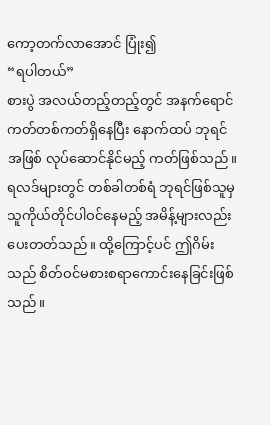ကော့တက်လာအောင် ပြုံး၍
“ရပါတယ်”
စားပွဲ အလယ်တည့်တည့်တွင် အနက်ရောင်ကတ်တစ်ကတ်ရှိနေပြီး နောက်ထပ် ဘုရင်အဖြစ် လုပ်ဆောင်နိုင်မည့် ကတ်ဖြစ်သည်။
ရလဒ်များတွင် တစ်ခါတစ်ရံ ဘုရင်ဖြစ်သူမှ သူကိုယ်တိုင်ပါဝင်နေမည့် အမိန့်များလည်း ပေးတတ်သည်။ ထို့ကြောင့်ပင် ဤဂိမ်းသည် စိတ်ဝင်မစားစရာကောင်းနေခြင်းဖြစ်သည်။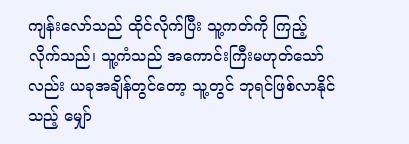ကျန်းလော်သည် ထိုင်လိုက်ပြီး သူ့ကတ်ကို ကြည့်လိုက်သည်၊ သူ့ကံသည် အကောင်းကြီးမဟုတ်သော်လည်း ယခုအချိန်တွင်တော့ သူ့တွင် ဘုရင်ဖြစ်လာနိုင်သည့် မျှော်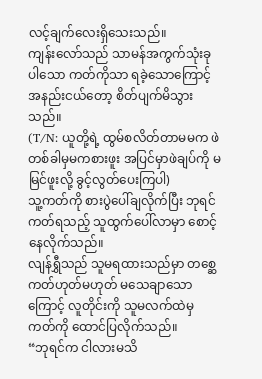လင့်ချက်လေးရှိသေးသည်။
ကျန်းလော်သည် သာမန်အကွက်သုံးခုပါသော ကတ်ကိုသာ ရခဲ့သောကြောင့် အနည်းငယ်တော့ စိတ်ပျက်မိသွားသည်။
(T/N: ယူတို့ရဲ့ ထွမ်စလိတ်တာမမက ဖဲတစ်ခါမှမကစားဖူး အပြင်မှာဖဲချပ်ကို မမြင်ဖူးလို့ ခွင့်လွတ်ပေးကြပါ)
သူ့ကတ်ကို စားပွဲပေါ်ချလိုက်ပြီး ဘုရင်ကတ်ရသည့် သူထွက်ပေါ်လာမှာ စောင့်နေလိုက်သည်။
လျန်ရွှီသည် သူမရထားသည်မှာ တစ္ဆေကတ်ဟုတ်မဟုတ် မသေချာသောကြောင့် လူတိုင်းကို သူမလက်ထဲမှ ကတ်ကို ထောင်ပြလိုက်သည်။
“ဘုရင်က ငါလားမသိ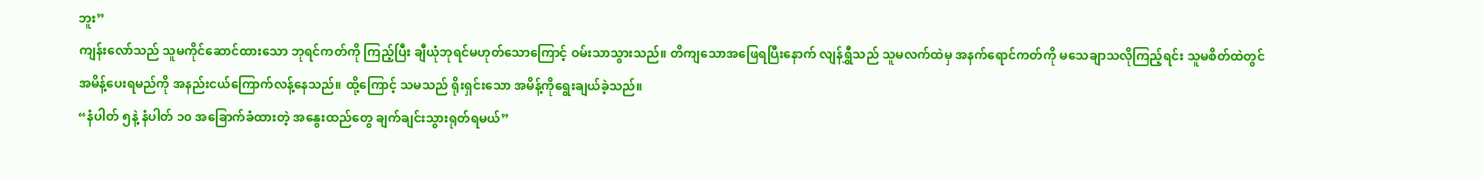ဘူး”
ကျန်းလော်သည် သူမကိုင်ဆောင်ထားသော ဘုရင်ကတ်ကို ကြည့်ပြီး ချီယုံဘုရင်မဟုတ်သောကြောင့် ဝမ်းသာသွားသည်။ တိကျသောအဖြေရပြီးနောက် လျန်ရွှီသည် သူမလက်ထဲမှ အနက်ရောင်ကတ်ကို မသေချာသလိုကြည့်ရင်း သူမစိတ်ထဲတွင် အမိန့်ပေးရမည်ကို အနည်းငယ်ကြောက်လန့်နေသည်။ ထို့ကြောင့် သမသည် ရိုးရှင်းသော အမိန့်ကိုရွေးချယ်ခဲ့သည်။
“နံပါတ် ၅နဲ့ နံပါတ် ၁၀ အခြောက်ခံထားတဲ့ အနွေးထည်တွေ ချက်ချင်းသွားရုတ်ရမယ်”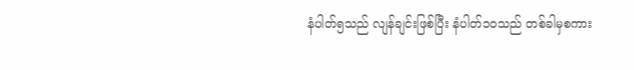နံပါတ်၅သည် လျန်ချင်းဖြစ်ပြီး နံပါတ်၁၀သည် တစ်ခါမှစကား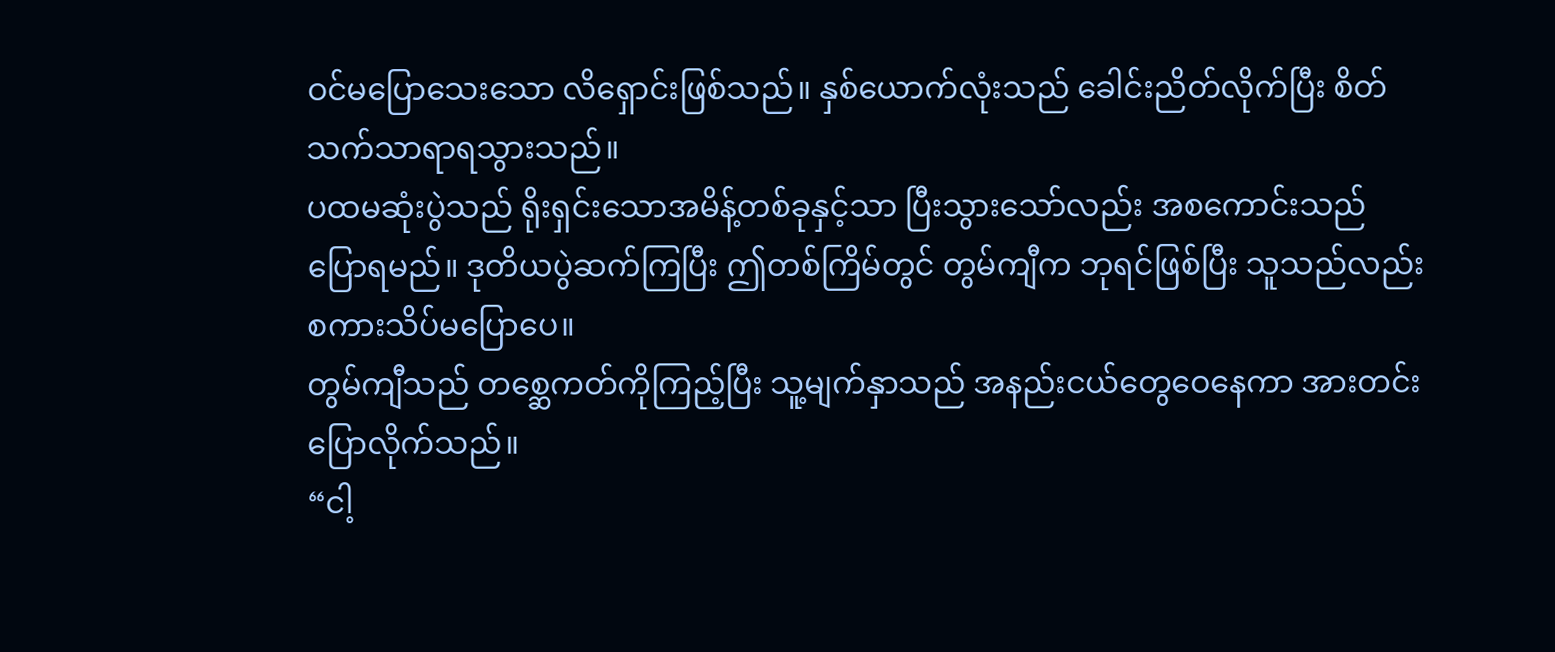ဝင်မပြောသေးသော လိရှောင်းဖြစ်သည်။ နှစ်ယောက်လုံးသည် ခေါင်းညိတ်လိုက်ပြီး စိတ်သက်သာရာရသွားသည်။
ပထမဆုံးပွဲသည် ရိုးရှင်းသောအမိန့်တစ်ခုနှင့်သာ ပြီးသွားသော်လည်း အစကောင်းသည် ပြောရမည်။ ဒုတိယပွဲဆက်ကြပြီး ဤတစ်ကြိမ်တွင် တွမ်ကျီက ဘုရင်ဖြစ်ပြီး သူသည်လည်း စကားသိပ်မပြောပေ။
တွမ်ကျီသည် တစ္ဆေကတ်ကိုကြည့်ပြီး သူ့မျက်နှာသည် အနည်းငယ်တွေဝေနေကာ အားတင်းပြောလိုက်သည်။
“ငါ့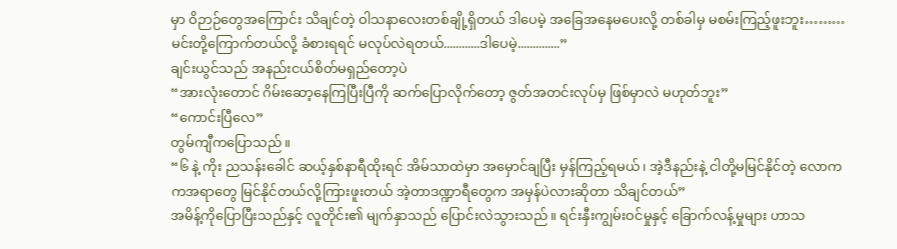မှာ ဝိဉာဉ်တွေအကြောင်း သိချင်တဲ့ ဝါသနာလေးတစ်ချို့ရှိတယ် ဒါပေမဲ့ အခြေအနေမပေးလို့ တစ်ခါမှ မစမ်းကြည့်ဖူးဘူး………မင်းတို့ကြောက်တယ်လို့ ခံစားရရင် မလုပ်လဲရတယ်............ဒါပေမဲ့..............”
ချင်းယွင်သည် အနည်းငယ်စိတ်မရှည်တော့ပဲ
“အားလုံးတောင် ဂိမ်းဆော့နေကြပြီးပြီကို ဆက်ပြောလိုက်တော့ ဇွတ်အတင်းလုပ်မှ ဖြစ်မှာလဲ မဟုတ်ဘူး”
“ကောင်းပြီလေ”
တွမ်ကျီကပြောသည်။
“၆ နဲ့ ကိုး ညသန်းခေါင် ဆယ့်နှစ်နာရီထိုးရင် အိမ်သာထဲမှာ အမှောင်ချပြီး မှန်ကြည့်ရမယ်၊ အဲ့ဒီနည်းနဲ့ ငါတို့မမြင်နိုင်တဲ့ လောကကအရာတွေ မြင်နိုင်တယ်လို့ကြားဖူးတယ် အဲ့တာဒဏ္ဍာရီတွေက အမှန်ပဲလားဆိုတာ သိချင်တယ်”
အမိန့်ကိုပြောပြီးသည်နှင့် လူတိုင်း၏ မျက်နှာသည် ပြောင်းလဲသွားသည်။ ရင်းနှီးကျွမ်းဝင်မှုနှင့် ခြောက်လန့်မှုများ ဟာသ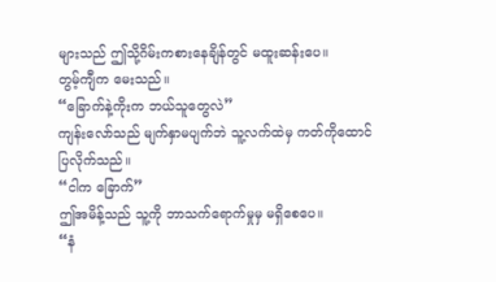များသည် ဤသို့ဂိမ်းကစားနေချိန်တွင် မထူးဆန်းပေ။
တွမ့်ကျီက မေးသည်။
“ခြောက်နဲ့ကိုးက ဘယ်သူတွေလဲ”
ကျန်းလော်သည် မျက်နှာမပျက်ဘဲ သူ့လက်ထဲမှ ကတ်ကိုထောင်ပြလိုက်သည်။
“ငါက ခြောက်”
ဤအမိန့်သည် သူ့ကို ဘာသက်ရောက်မှုမှ မရှိစေပေ။
“နံ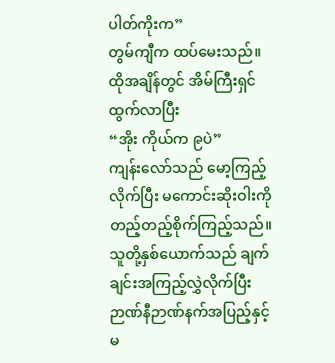ပါတ်ကိုးက”
တွမ်ကျီက ထပ်မေးသည်။
ထိုအချိန်တွင် အိမ်ကြီးရှင် ထွက်လာပြီး
“အိုး ကိုယ်က ၉ပဲ”
ကျန်းလော်သည် မော့ကြည့်လိုက်ပြီး မကောင်းဆိုးဝါးကို တည့်တည့်စိုက်ကြည့်သည်။ သူတို့နှစ်ယောက်သည် ချက်ချင်းအကြည့်လွှဲလိုက်ပြီး ဉာဏ်နီဉာဏ်နက်အပြည့်နှင့် မ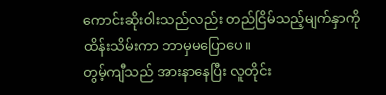ကောင်းဆိုးဝါးသည်လည်း တည်ငြိမ်သည့်မျက်နှာကို ထိန်းသိမ်းကာ ဘာမှမပြောပေ။
တွမ့်ကျီသည် အားနာနေပြီး လူတိုင်း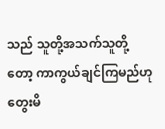သည် သူတို့အသက်သူတို့တော့ ကာကွယ်ချင်ကြမည်ဟု တွေးမိ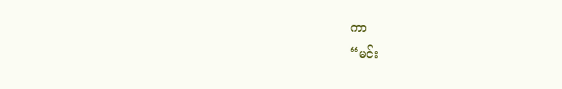ကာ
“မင်း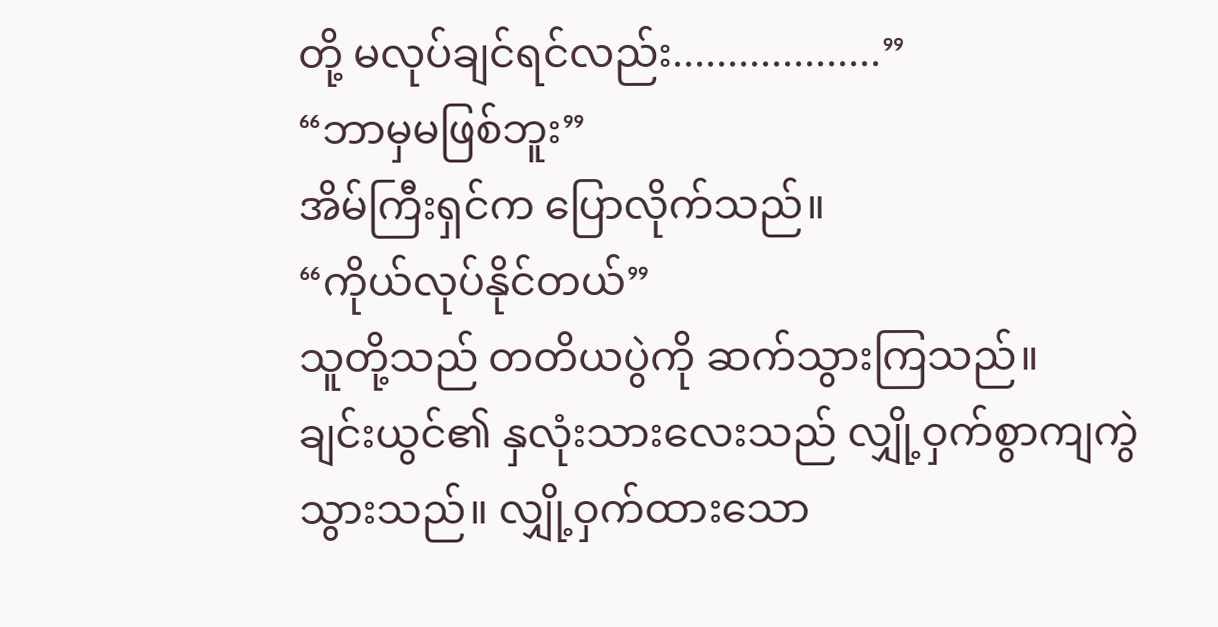တို့ မလုပ်ချင်ရင်လည်း...................”
“ဘာမှမဖြစ်ဘူး”
အိမ်ကြီးရှင်က ပြောလိုက်သည်။
“ကိုယ်လုပ်နိုင်တယ်”
သူတို့သည် တတိယပွဲကို ဆက်သွားကြသည်။
ချင်းယွင်၏ နှလုံးသားလေးသည် လျှို့ဝှက်စွာကျကွဲသွားသည်။ လျှို့ဝှက်ထားသော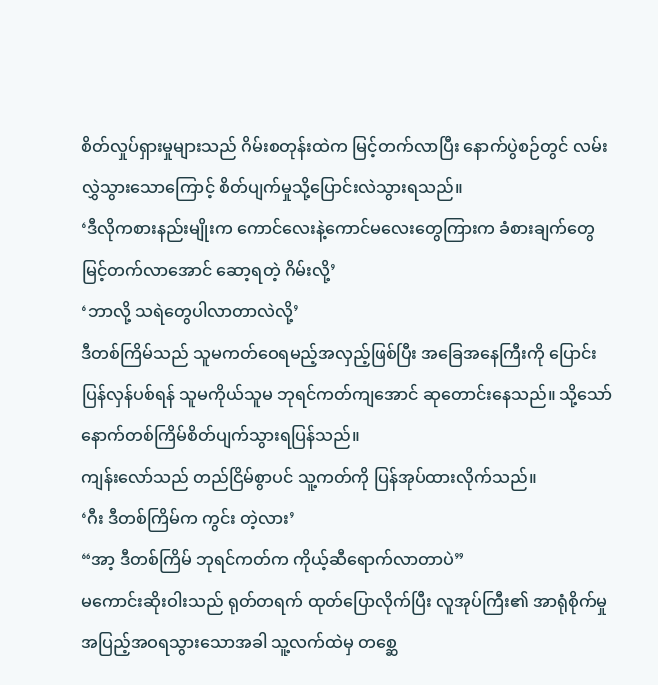စိတ်လှုပ်ရှားမှုများသည် ဂိမ်းစတုန်းထဲက မြင့်တက်လာပြီး နောက်ပွဲစဉ်တွင် လမ်းလွှဲသွားသောကြောင့် စိတ်ပျက်မှုသို့ပြောင်းလဲသွားရသည်။
‘ဒီလိုကစားနည်းမျိုးက ကောင်လေးနဲ့ကောင်မလေးတွေကြားက ခံစားချက်တွေ မြင့်တက်လာအောင် ဆော့ရတဲ့ ဂိမ်းလို့’
‘ဘာလို့ သရဲတွေပါလာတာလဲလို့’
ဒီတစ်ကြိမ်သည် သူမကတ်ဝေရမည့်အလှည့်ဖြစ်ပြီး အခြေအနေကြီးကို ပြောင်းပြန်လှန်ပစ်ရန် သူမကိုယ်သူမ ဘုရင်ကတ်ကျအောင် ဆုတောင်းနေသည်။ သို့သော် နောက်တစ်ကြိမ်စိတ်ပျက်သွားရပြန်သည်။
ကျန်းလော်သည် တည်ငြိမ်စွာပင် သူ့ကတ်ကို ပြန်အုပ်ထားလိုက်သည်။
‘ဂီး ဒီတစ်ကြိမ်က ကွင်း တဲ့လား’
“အာ့ ဒီတစ်ကြိမ် ဘုရင်ကတ်က ကိုယ့်ဆီရောက်လာတာပဲ”
မကောင်းဆိုးဝါးသည် ရုတ်တရက် ထုတ်ပြောလိုက်ပြီး လူအုပ်ကြီး၏ အာရုံစိုက်မှု အပြည့်အဝရသွားသောအခါ သူ့လက်ထဲမှ တစ္ဆေ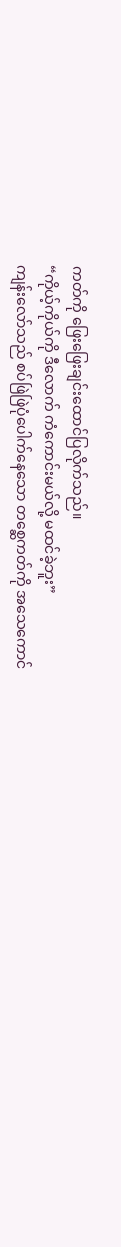ကတ်ကို ဖြေးဖြေးချင်းထောင်ပြလိုက်သည်။
“ကိုယ့်ကိုယ်ကို ဒီလောက် ကံကောင်းမယ်လို့ မထင်ခဲ့ဘူး”
ကျန်းလော်သည် စပ်ဖြဲဖြဲပုံပေါက်နေသော တစ္ဆေကတ်ကို အသေကောင်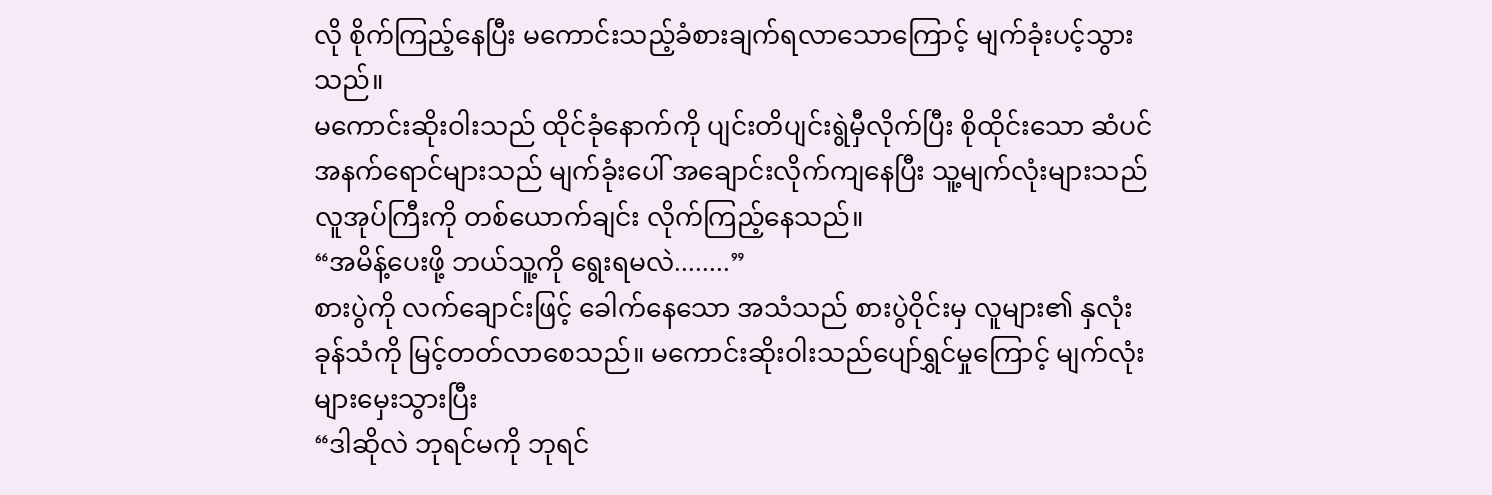လို စိုက်ကြည့်နေပြီး မကောင်းသည့်ခံစားချက်ရလာသောကြောင့် မျက်ခုံးပင့်သွားသည်။
မကောင်းဆိုးဝါးသည် ထိုင်ခုံနောက်ကို ပျင်းတိပျင်းရွဲမှီလိုက်ပြီး စိုထိုင်းသော ဆံပင်အနက်ရောင်များသည် မျက်ခုံးပေါ် အချောင်းလိုက်ကျနေပြီး သူ့မျက်လုံးများသည် လူအုပ်ကြီးကို တစ်ယောက်ချင်း လိုက်ကြည့်နေသည်။
“အမိန့်ပေးဖို့ ဘယ်သူ့ကို ရွေးရမလဲ........”
စားပွဲကို လက်ချောင်းဖြင့် ခေါက်နေသော အသံသည် စားပွဲဝိုင်းမှ လူများ၏ နှလုံးခုန်သံကို မြင့်တတ်လာစေသည်။ မကောင်းဆိုးဝါးသည်ပျော်ရွှင်မှုကြောင့် မျက်လုံးများမှေးသွားပြီး
“ဒါဆိုလဲ ဘုရင်မကို ဘုရင်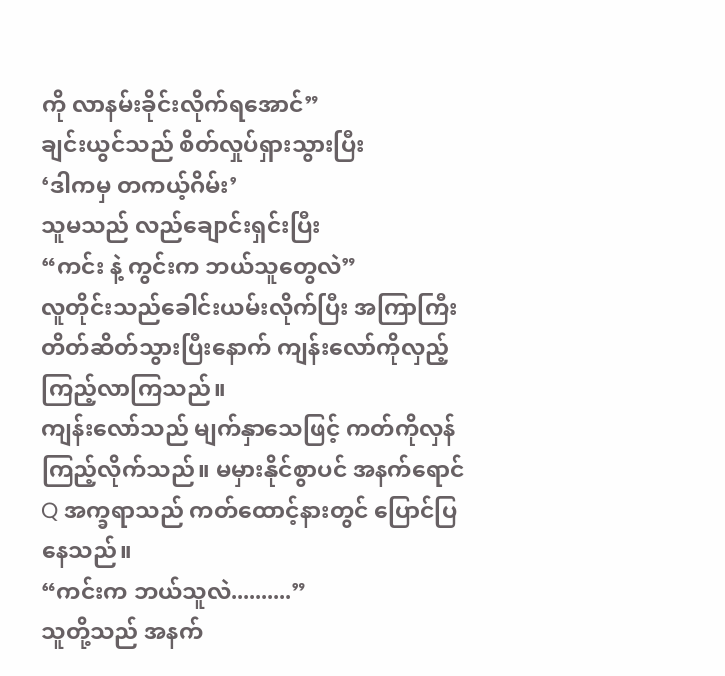ကို လာနမ်းခိုင်းလိုက်ရအောင်”
ချင်းယွင်သည် စိတ်လှုပ်ရှားသွားပြီး
‘ဒါကမှ တကယ့်ဂိမ်း’
သူမသည် လည်ချောင်းရှင်းပြီး
“ကင်း နဲ့ ကွင်းက ဘယ်သူတွေလဲ”
လူတိုင်းသည်ခေါင်းယမ်းလိုက်ပြီး အကြာကြီး တိတ်ဆိတ်သွားပြီးနောက် ကျန်းလော်ကိုလှည့်ကြည့်လာကြသည်။
ကျန်းလော်သည် မျက်နှာသေဖြင့် ကတ်ကိုလှန်ကြည့်လိုက်သည်။ မမှားနိုင်စွာပင် အနက်ရောင် Q အက္ခရာသည် ကတ်ထောင့်နားတွင် ပြောင်ပြနေသည်။
“ကင်းက ဘယ်သူလဲ..........”
သူတို့သည် အနက်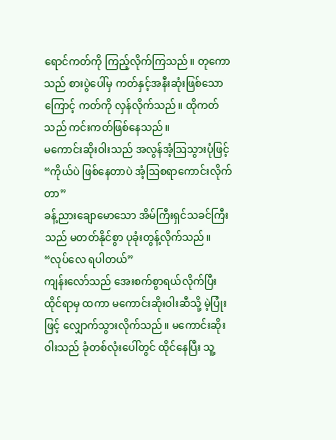ရောင်ကတ်ကို ကြည့်လိုက်ကြသည်။ တုကောသည် စားပွဲပေါ်မှ ကတ်နှင့်အနီးဆုံးဖြစ်သောကြောင့် ကတ်ကို လှန်လိုက်သည်။ ထိုကတ်သည် ကင်းကတ်ဖြစ်နေသည်။
မကောင်းဆိုးဝါးသည် အလွန်အံ့ဩသွားပုံဖြင့်
“ကိုယ်ပဲ ဖြစ်နေတာပဲ အံ့ဩစရာကောင်းလိုက်တာ”
ခန့်ညားချောမောသော အိမ်ကြီးရှင်သခင်ကြီးသည် မတတ်နိုင်စွာ ပုခုံးတွန့်လိုက်သည်။
“လုပ်လေ ရပါတယ်”
ကျန်းလော်သည် အေးစက်စွာရယ်လိုက်ပြီး ထိုင်ရာမှ ထကာ မကောင်းဆိုးဝါးဆီသို့ မဲ့ပြုံးဖြင့် လျှောက်သွားလိုက်သည်။ မကောင်းဆိုးဝါးသည် ခုံတစ်လုံးပေါ်တွင် ထိုင်နေပြီး သူ့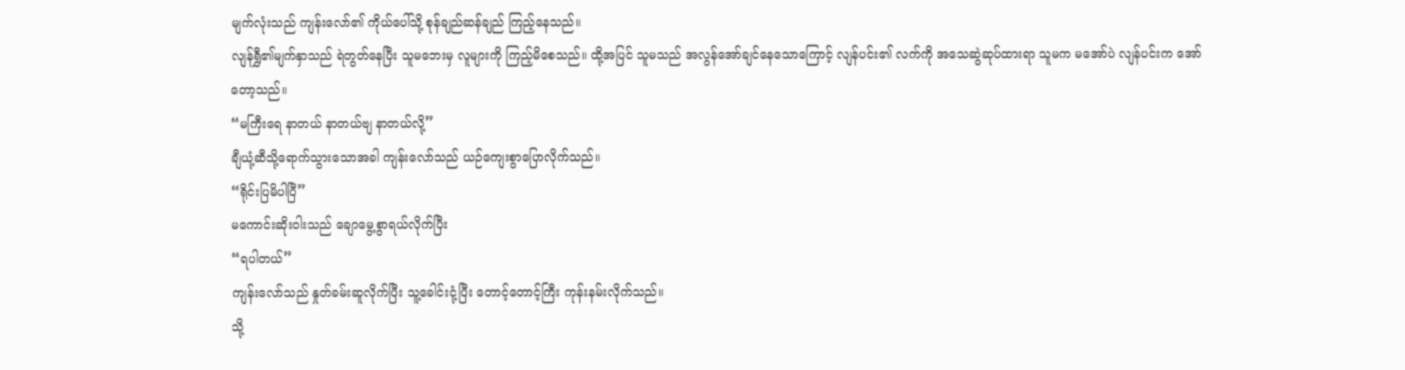မျက်လုံးသည် ကျန်းလော်၏ ကိုယ်ပေါ်သို့ စုန်ချည်ဆန်ချည် ကြည့်နေသည်။
လျန်ရွှီ၏မျက်နှာသည် ရဲတွတ်နေပြီး သူမဘေးမှ လူများကို ကြည့်မိစေသည်။ ထို့အပြင် သူမသည် အလွန်အော်ချင်နေသောကြောင့် လျန်ပင်း၏ လက်ကို အသေဆွဲဆုပ်ထားရာ သူမက မအော်ပဲ လျန်ပင်းက အော်တော့သည်။
“မကြီးရေ နာတယ် နာတယ်ဗျ နာတယ်လို့”
ချီယုံ့ဆီသို့ရောက်သွားသောအခါ ကျန်းလော်သည် ယဉ်ကျေးစွာပြောလိုက်သည်။
“ရိုင်းပြမိပါပြီ”
မကောင်းဆိုးဝါးသည် ချောမွေ့စွာရယ်လိုက်ပြီး
“ရပါတယ်”
ကျန်းလော်သည် နှုတ်ခမ်းဆူလိုက်ပြီး သူ့ခေါင်းငုံ့ပြီး တောင့်တောင့်ကြီး ကုန်းနမ်းလိုက်သည်။
သို့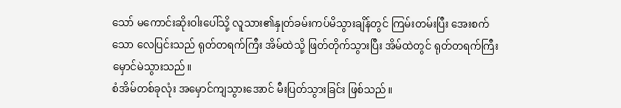သော် မကောင်းဆိုးဝါးပေါ်သို့ လူသား၏နှုတ်ခမ်းကပ်မိသွားချိန်တွင် ကြမ်းတမ်းပြီး အေးစက်သော လေပြင်းသည် ရုတ်တရက်ကြီး အိမ်ထဲသို့ ဖြတ်တိုက်သွားပြီး အိမ်ထဲတွင် ရုတ်တရက်ကြီး မှောင်မဲသွားသည်။
စံအိမ်တစ်ခုလုံး အမှောင်ကျသွားအောင် မီးပြတ်သွားခြင်း ဖြစ်သည်။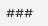###